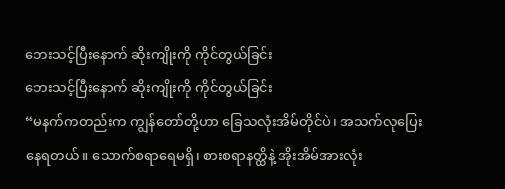ဘေးသင့်ပြီးနောက် ဆိုးကျိုးကို ကိုင်တွယ်ခြင်း
ဘေးသင့်ပြီးနောက် ဆိုးကျိုးကို ကိုင်တွယ်ခြင်း
“မနက်ကတည်းက ကျွန်တော်တို့ဟာ ခြေသလုံးအိမ်တိုင်ပဲ၊ အသက်လုပြေးနေရတယ်။ သောက်စရာရေမရှိ၊ စားစရာနတ္ထိနဲ့ အိုးအိမ်အားလုံး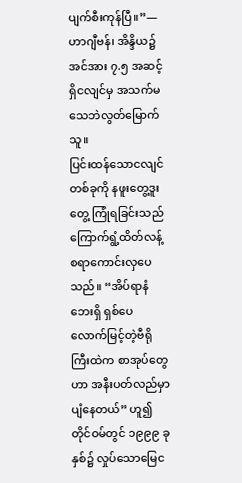ပျက်စီးကုန်ပြီ။”—ဟာဂျီဗန်၊ အိန္ဒိယ၌ အင်အား ၇.၅ အဆင့်ရှိငလျင်မှ အသက်မသေဘဲလွတ်မြောက်သူ။
ပြင်းထန်သောငလျင်တစ်ခုကို နဖူးတွေ့ဒူးတွေ့ ကြုံရခြင်းသည် ကြောက်ရွံ့ထိတ်လန့်စရာကောင်းလှပေသည်။ “အိပ်ရာနံဘေးရှိ ရှစ်ပေလောက်မြင့်တဲ့ဗီရိုကြီးထဲက စာအုပ်တွေဟာ အနီးပတ်လည်မှာ ပျံနေတယ်” ဟူ၍ တိုင်ဝမ်တွင် ၁၉၉၉ ခုနှစ်၌ လှုပ်သောမြေင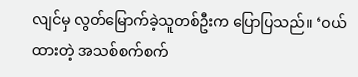လျင်မှ လွတ်မြောက်ခဲ့သူတစ်ဦးက ပြောပြသည်။ ‘ဝယ်ထားတဲ့ အသစ်စက်စက်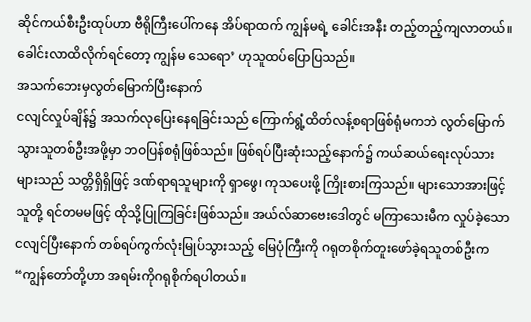ဆိုင်ကယ်စီးဦးထုပ်ဟာ ဗီရိုကြီးပေါ်ကနေ အိပ်ရာထက် ကျွန်မရဲ့ ခေါင်းအနီး တည့်တည့်ကျလာတယ်။ ခေါင်းလာထိလိုက်ရင်တော့ ကျွန်မ သေရော’ ဟုသူထပ်ပြောပြသည်။
အသက်ဘေးမှလွတ်မြောက်ပြီးနောက်
ငလျင်လှုပ်ချိန်၌ အသက်လုပြေးနေရခြင်းသည် ကြောက်ရွံ့ထိတ်လန့်စရာဖြစ်ရုံမကဘဲ လွတ်မြောက်သွားသူတစ်ဦးအဖို့မှာ ဘဝပြန်စရုံဖြစ်သည်။ ဖြစ်ရပ်ပြီးဆုံးသည့်နောက်၌ ကယ်ဆယ်ရေးလုပ်သားများသည် သတ္တိရှိရှိဖြင့် ဒဏ်ရာရသူများကို ရှာဖွေ၊ ကုသပေးဖို့ ကြိုးစားကြသည်။ များသောအားဖြင့် သူတို့ ရင်တမမဖြင့် ထိုသို့ပြုကြခြင်းဖြစ်သည်။ အယ်လ်ဆာဗေးဒေါတွင် မကြာသေးမီက လှုပ်ခဲ့သောငလျင်ပြီးနောက် တစ်ရပ်ကွက်လုံးမြုပ်သွားသည့် မြေပုံကြီးကို ဂရုတစိုက်တူးဖော်ခဲ့ရသူတစ်ဦးက “ကျွန်တော်တို့ဟာ အရမ်းကိုဂရုစိုက်ရပါတယ်။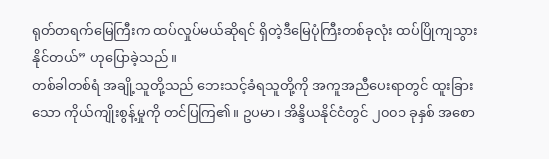ရုတ်တရက်မြေကြီးက ထပ်လှုပ်မယ်ဆိုရင် ရှိတဲ့ဒီမြေပုံကြီးတစ်ခုလုံး ထပ်ပြိုကျသွားနိုင်တယ်” ဟုပြောခဲ့သည်။
တစ်ခါတစ်ရံ အချို့သူတို့သည် ဘေးသင့်ခံရသူတို့ကို အကူအညီပေးရာတွင် ထူးခြားသော ကိုယ်ကျိုးစွန့်မှုကို တင်ပြကြ၏။ ဥပမာ၊ အိန္ဒိယနိုင်ငံတွင် ၂၀၀၁ ခုနှစ် အစော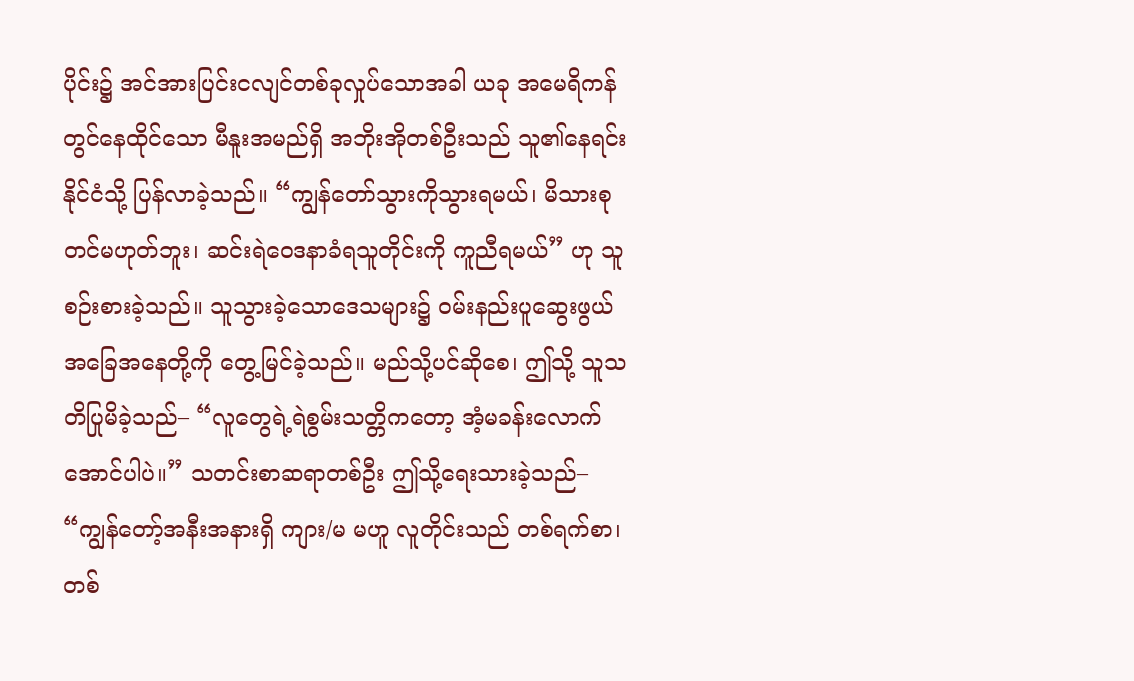ပိုင်း၌ အင်အားပြင်းငလျင်တစ်ခုလှုပ်သောအခါ ယခု အမေရိကန်တွင်နေထိုင်သော မီနူးအမည်ရှိ အဘိုးအိုတစ်ဦးသည် သူ၏နေရင်းနိုင်ငံသို့ ပြန်လာခဲ့သည်။ “ကျွန်တော်သွားကိုသွားရမယ်၊ မိသားစုတင်မဟုတ်ဘူး၊ ဆင်းရဲဝေဒနာခံရသူတိုင်းကို ကူညီရမယ်” ဟု သူစဉ်းစားခဲ့သည်။ သူသွားခဲ့သောဒေသများ၌ ဝမ်းနည်းပူဆွေးဖွယ်အခြေအနေတို့ကို တွေ့မြင်ခဲ့သည်။ မည်သို့ပင်ဆိုစေ၊ ဤသို့ သူသတိပြုမိခဲ့သည်– “လူတွေရဲ့ရဲစွမ်းသတ္တိကတော့ အံ့မခန်းလောက်အောင်ပါပဲ။” သတင်းစာဆရာတစ်ဦး ဤသို့ရေးသားခဲ့သည်– “ကျွန်တော့်အနီးအနားရှိ ကျား/မ မဟူ လူတိုင်းသည် တစ်ရက်စာ၊ တစ်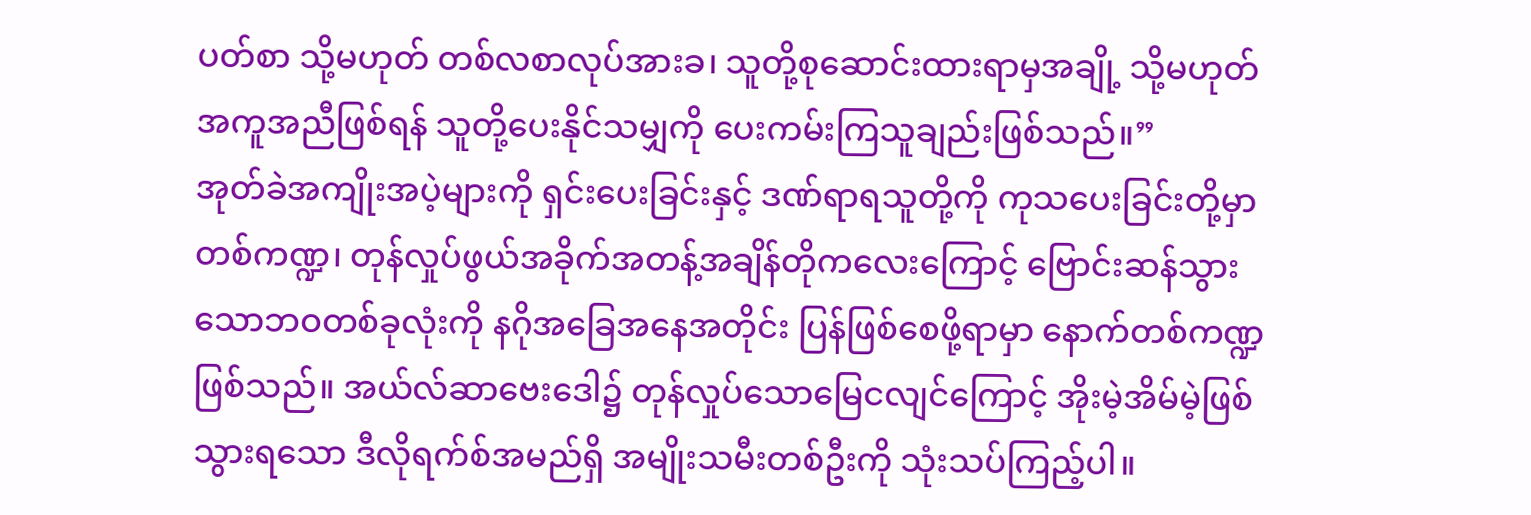ပတ်စာ သို့မဟုတ် တစ်လစာလုပ်အားခ၊ သူတို့စုဆောင်းထားရာမှအချို့ သို့မဟုတ် အကူအညီဖြစ်ရန် သူတို့ပေးနိုင်သမျှကို ပေးကမ်းကြသူချည်းဖြစ်သည်။”
အုတ်ခဲအကျိုးအပဲ့များကို ရှင်းပေးခြင်းနှင့် ဒဏ်ရာရသူတို့ကို ကုသပေးခြင်းတို့မှာ တစ်ကဏ္ဍ၊ တုန်လှုပ်ဖွယ်အခိုက်အတန့်အချိန်တိုကလေးကြောင့် ဗြောင်းဆန်သွားသောဘဝတစ်ခုလုံးကို နဂိုအခြေအနေအတိုင်း ပြန်ဖြစ်စေဖို့ရာမှာ နောက်တစ်ကဏ္ဍဖြစ်သည်။ အယ်လ်ဆာဗေးဒေါ၌ တုန်လှုပ်သောမြေငလျင်ကြောင့် အိုးမဲ့အိမ်မဲ့ဖြစ်သွားရသော ဒီလိုရက်စ်အမည်ရှိ အမျိုးသမီးတစ်ဦးကို သုံးသပ်ကြည့်ပါ။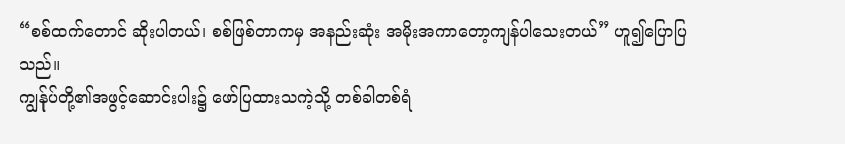“စစ်ထက်တောင် ဆိုးပါတယ်၊ စစ်ဖြစ်တာကမှ အနည်းဆုံး အမိုးအကာတော့ကျန်ပါသေးတယ်” ဟူ၍ပြောပြသည်။
ကျွန်ုပ်တို့၏အဖွင့်ဆောင်းပါး၌ ဖော်ပြထားသကဲ့သို့ တစ်ခါတစ်ရံ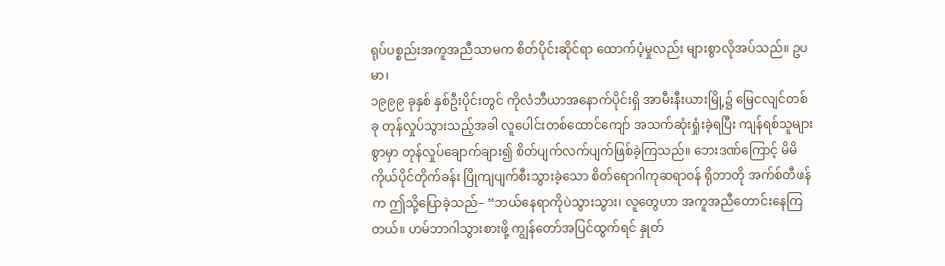ရုပ်ပစ္စည်းအကူအညီသာမက စိတ်ပိုင်းဆိုင်ရာ ထောက်ပံ့မှုလည်း များစွာလိုအပ်သည်။ ဥပမာ၊
၁၉၉၉ ခုနှစ် နှစ်ဦးပိုင်းတွင် ကိုလံဘီယာအနောက်ပိုင်းရှိ အာမီးနီးယားမြို့၌ မြေငလျင်တစ်ခု တုန်လှုပ်သွားသည့်အခါ လူပေါင်းတစ်ထောင်ကျော် အသက်ဆုံးရှုံးခဲ့ရပြီး ကျန်ရစ်သူများစွာမှာ တုန်လှုပ်ချောက်ချား၍ စိတ်ပျက်လက်ပျက်ဖြစ်ခဲ့ကြသည်။ ဘေးဒဏ်ကြောင့် မိမိကိုယ်ပိုင်တိုက်ခန်း ပြိုကျပျက်စီးသွားခဲ့သော စိတ်ရောဂါကုဆရာဝန် ရိုဘာတို အက်စ်တီဖန်က ဤသို့ပြောခဲ့သည်– “ဘယ်နေရာကိုပဲသွားသွား၊ လူတွေဟာ အကူအညီတောင်းနေကြတယ်။ ဟမ်ဘာဂါသွားစားဖို့ ကျွန်တော်အပြင်ထွက်ရင် နှုတ်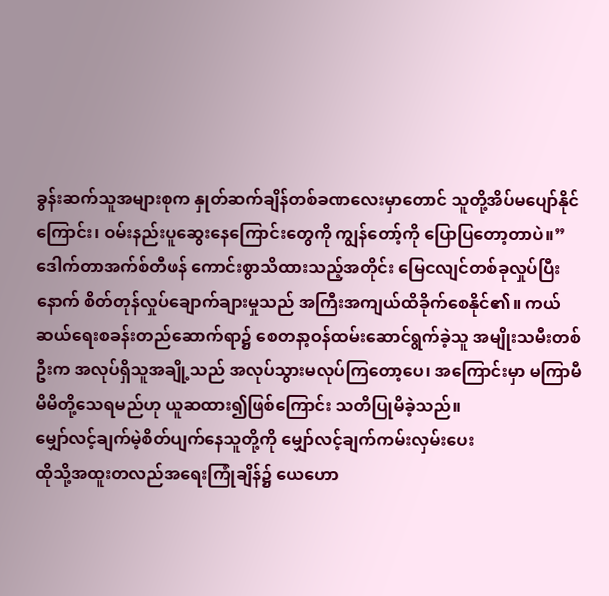ခွန်းဆက်သူအများစုက နှုတ်ဆက်ချိန်တစ်ခဏလေးမှာတောင် သူတို့အိပ်မပျော်နိုင်ကြောင်း၊ ဝမ်းနည်းပူဆွေးနေကြောင်းတွေကို ကျွန်တော့်ကို ပြောပြတော့တာပဲ။”ဒေါက်တာအက်စ်တီဖန် ကောင်းစွာသိထားသည့်အတိုင်း မြေငလျင်တစ်ခုလှုပ်ပြီးနောက် စိတ်တုန်လှုပ်ချောက်ချားမှုသည် အကြီးအကျယ်ထိခိုက်စေနိုင်၏။ ကယ်ဆယ်ရေးစခန်းတည်ဆောက်ရာ၌ စေတနာ့ဝန်ထမ်းဆောင်ရွက်ခဲ့သူ အမျိုးသမီးတစ်ဦးက အလုပ်ရှိသူအချို့သည် အလုပ်သွားမလုပ်ကြတော့ပေ၊ အကြောင်းမှာ မကြာမီ မိမိတို့သေရမည်ဟု ယူဆထား၍ဖြစ်ကြောင်း သတိပြုမိခဲ့သည်။
မျှော်လင့်ချက်မဲ့စိတ်ပျက်နေသူတို့ကို မျှော်လင့်ချက်ကမ်းလှမ်းပေး
ထိုသို့အထူးတလည်အရေးကြုံချိန်၌ ယေဟော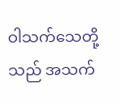ဝါသက်သေတို့သည် အသက်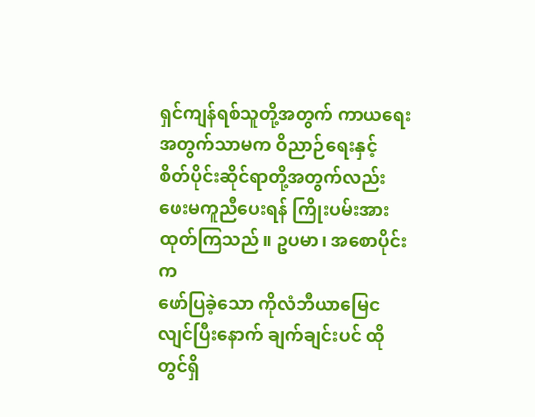ရှင်ကျန်ရစ်သူတို့အတွက် ကာယရေးအတွက်သာမက ဝိညာဉ်ရေးနှင့် စိတ်ပိုင်းဆိုင်ရာတို့အတွက်လည်း ဖေးမကူညီပေးရန် ကြိုးပမ်းအားထုတ်ကြသည်။ ဥပမာ၊ အစောပိုင်းက
ဖော်ပြခဲ့သော ကိုလံဘီယာမြေငလျင်ပြီးနောက် ချက်ချင်းပင် ထိုတွင်ရှိ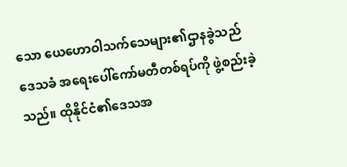သော ယေဟောဝါသက်သေများ၏ဌာနခွဲသည် ဒေသခံ အရေးပေါ်ကော်မတီတစ်ရပ်ကို ဖွဲ့စည်းခဲ့သည်။ ထိုနိုင်ငံ၏ဒေသအ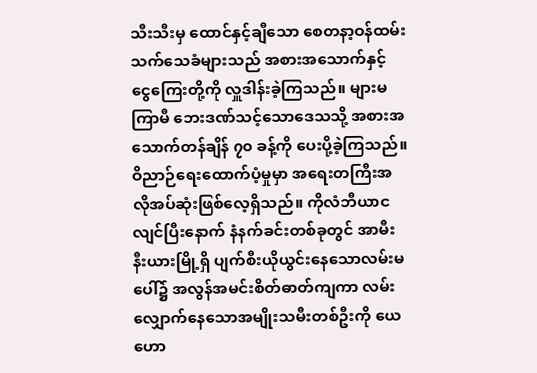သီးသီးမှ ထောင်နှင့်ချီသော စေတနာ့ဝန်ထမ်းသက်သေခံများသည် အစားအသောက်နှင့် ငွေကြေးတို့ကို လှူဒါန်းခဲ့ကြသည်။ များမကြာမီ ဘေးဒဏ်သင့်သောဒေသသို့ အစားအသောက်တန်ချိန် ၇၀ ခန့်ကို ပေးပို့ခဲ့ကြသည်။ဝိညာဉ်ရေးထောက်ပံ့မှုမှာ အရေးတကြီးအလိုအပ်ဆုံးဖြစ်လေ့ရှိသည်။ ကိုလံဘီယာငလျင်ပြီးနောက် နံနက်ခင်းတစ်ခုတွင် အာမီးနီးယားမြို့ရှိ ပျက်စီးယိုယွင်းနေသောလမ်းမပေါ်၌ အလွန်အမင်းစိတ်ဓာတ်ကျကာ လမ်းလျှောက်နေသောအမျိုးသမီးတစ်ဦးကို ယေဟော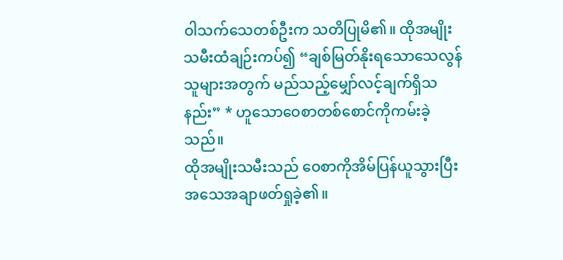ဝါသက်သေတစ်ဦးက သတိပြုမိ၏။ ထိုအမျိုးသမီးထံချဉ်းကပ်၍ “ချစ်မြတ်နိုးရသောသေလွန်သူများအတွက် မည်သည့်မျှော်လင့်ချက်ရှိသနည်း” * ဟူသောဝေစာတစ်စောင်ကိုကမ်းခဲ့သည်။
ထိုအမျိုးသမီးသည် ဝေစာကိုအိမ်ပြန်ယူသွားပြီး အသေအချာဖတ်ရှုခဲ့၏။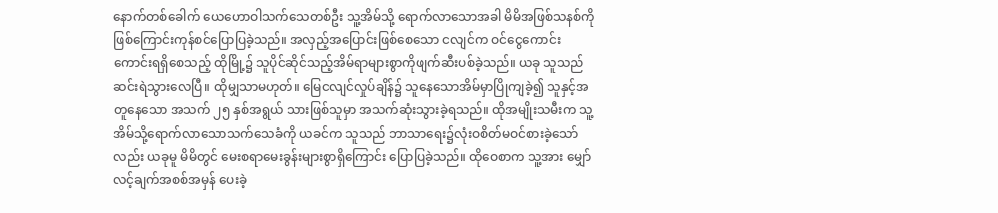နောက်တစ်ခေါက် ယေဟောဝါသက်သေတစ်ဦး သူ့အိမ်သို့ ရောက်လာသောအခါ မိမိအဖြစ်သနစ်ကို ဖြစ်ကြောင်းကုန်စင်ပြောပြခဲ့သည်။ အလှည့်အပြောင်းဖြစ်စေသော ငလျင်က ဝင်ငွေကောင်းကောင်းရရှိစေသည့် ထိုမြို့၌ သူပိုင်ဆိုင်သည့်အိမ်ရာများစွာကိုဖျက်ဆီးပစ်ခဲ့သည်။ ယခု သူသည် ဆင်းရဲသွားလေပြီ။ ထိုမျှသာမဟုတ်။ မြေငလျင်လှုပ်ချိန်၌ သူနေသောအိမ်မှာပြိုကျခဲ့၍ သူနှင့်အတူနေသော အသက် ၂၅ နှစ်အရွယ် သားဖြစ်သူမှာ အသက်ဆုံးသွားခဲ့ရသည်။ ထိုအမျိုးသမီးက သူ့အိမ်သို့ရောက်လာသောသက်သေခံကို ယခင်က သူသည် ဘာသာရေး၌လုံးဝစိတ်မဝင်စားခဲ့သော်လည်း ယခုမူ မိမိတွင် မေးစရာမေးခွန်းများစွာရှိကြောင်း ပြောပြခဲ့သည်။ ထိုဝေစာက သူ့အား မျှော်လင့်ချက်အစစ်အမှန် ပေးခဲ့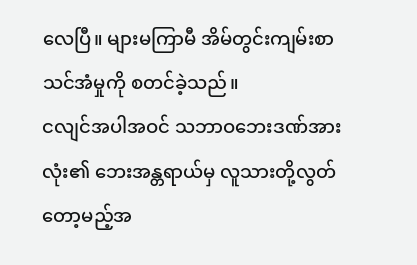လေပြီ။ များမကြာမီ အိမ်တွင်းကျမ်းစာသင်အံမှုကို စတင်ခဲ့သည်။
ငလျင်အပါအဝင် သဘာဝဘေးဒဏ်အားလုံး၏ ဘေးအန္တရာယ်မှ လူသားတို့လွတ်တော့မည့်အ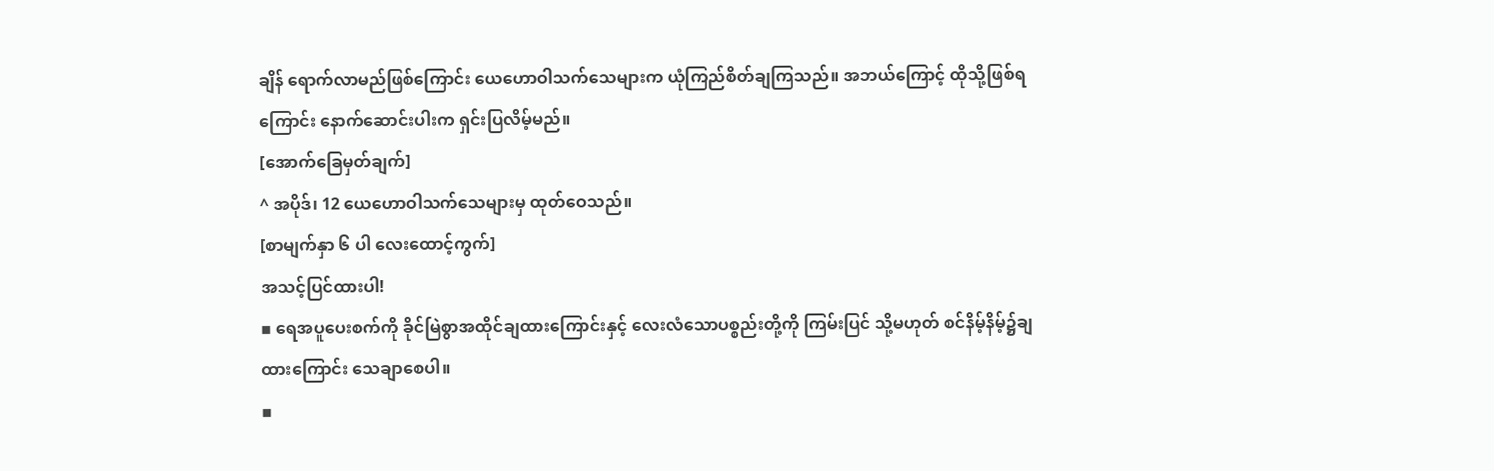ချိန် ရောက်လာမည်ဖြစ်ကြောင်း ယေဟောဝါသက်သေများက ယုံကြည်စိတ်ချကြသည်။ အဘယ်ကြောင့် ထိုသို့ဖြစ်ရကြောင်း နောက်ဆောင်းပါးက ရှင်းပြလိမ့်မည်။
[အောက်ခြေမှတ်ချက်]
^ အပိုဒ်၊ 12 ယေဟောဝါသက်သေများမှ ထုတ်ဝေသည်။
[စာမျက်နှာ ၆ ပါ လေးထောင့်ကွက်]
အသင့်ပြင်ထားပါ!
▪ ရေအပူပေးစက်ကို ခိုင်မြဲစွာအထိုင်ချထားကြောင်းနှင့် လေးလံသောပစ္စည်းတို့ကို ကြမ်းပြင် သို့မဟုတ် စင်နိမ့်နိမ့်၌ချထားကြောင်း သေချာစေပါ။
▪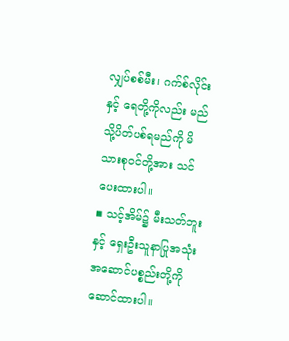လျှပ်စစ်မီး၊ ဂက်စ်လိုင်းနှင့် ရေတို့ကိုလည်း မည်သို့ပိတ်ပစ်ရမည်ကို မိသားစုဝင်တို့အား သင်ပေးထားပါ။
▪ သင့်အိမ်၌ မီးသတ်ဘူးနှင့် ရှေးဦးသူနာပြုအသုံးအဆောင်ပစ္စည်းတို့ကို ဆောင်ထားပါ။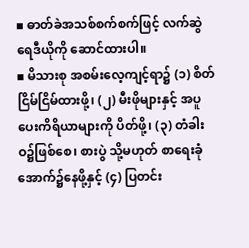▪ ဓာတ်ခဲအသစ်စက်စက်ဖြင့် လက်ဆွဲရေဒီယိုကို ဆောင်ထားပါ။
▪ မိသားစု အစမ်းလေ့ကျင့်ရာ၌ (၁) စိတ်ငြိမ်ငြိမ်ထားဖို့၊ (၂) မီးဖိုများနှင့် အပူပေးကိရိယာများကို ပိတ်ဖို့၊ (၃) တံခါးဝ၌ဖြစ်စေ၊ စားပွဲ သို့မဟုတ် စာရေးခုံအောက်၌နေဖို့နှင့် (၄) ပြတင်း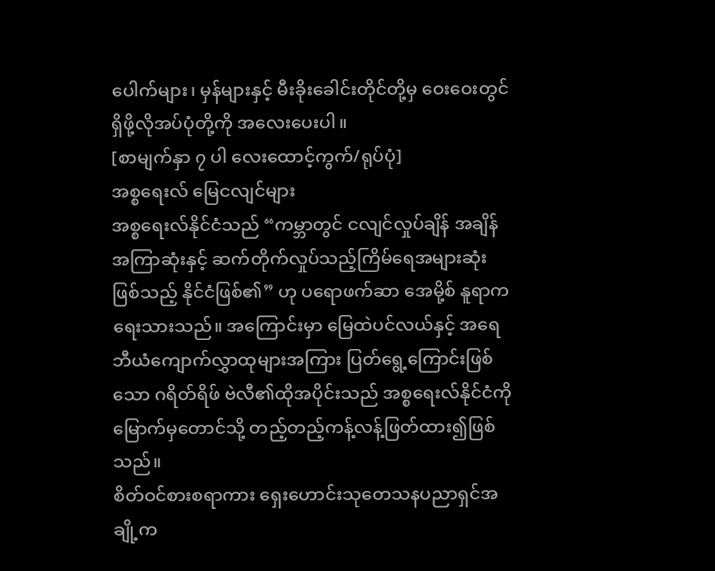ပေါက်များ၊ မှန်များနှင့် မီးခိုးခေါင်းတိုင်တို့မှ ဝေးဝေးတွင်ရှိဖို့လိုအပ်ပုံတို့ကို အလေးပေးပါ။
[စာမျက်နှာ ၇ ပါ လေးထောင့်ကွက်/ရုပ်ပုံ]
အစ္စရေးလ် မြေငလျင်များ
အစ္စရေးလ်နိုင်ငံသည် “ကမ္ဘာတွင် ငလျင်လှုပ်ချိန် အချိန်အကြာဆုံးနှင့် ဆက်တိုက်လှုပ်သည့်ကြိမ်ရေအများဆုံးဖြစ်သည့် နိုင်ငံဖြစ်၏” ဟု ပရောဖက်ဆာ အေမို့စ် နူရာက ရေးသားသည်။ အကြောင်းမှာ မြေထဲပင်လယ်နှင့် အရေဘီယံကျောက်လွှာထုများအကြား ပြတ်ရွေ့ကြောင်းဖြစ်သော ဂရိတ်ရိဖ် ဗဲလီ၏ထိုအပိုင်းသည် အစ္စရေးလ်နိုင်ငံကို မြောက်မှတောင်သို့ တည့်တည့်ကန့်လန့်ဖြတ်ထား၍ဖြစ်သည်။
စိတ်ဝင်စားစရာကား ရှေးဟောင်းသုတေသနပညာရှင်အချို့က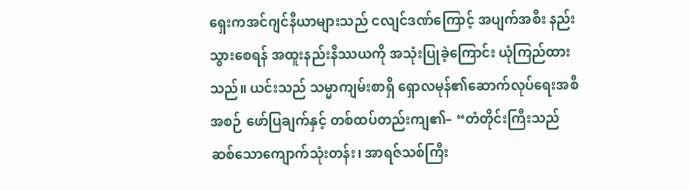ရှေးကအင်ဂျင်နီယာများသည် ငလျင်ဒဏ်ကြောင့် အပျက်အစီး နည်းသွားစေရန် အထူးနည်းနိဿယကို အသုံးပြုခဲ့ကြောင်း ယုံကြည်ထားသည်။ ယင်းသည် သမ္မာကျမ်းစာရှိ ရှောလမုန်၏ဆောက်လုပ်ရေးအစီအစဉ် ဖော်ပြချက်နှင့် တစ်ထပ်တည်းကျ၏– “တံတိုင်းကြီးသည် ဆစ်သောကျောက်သုံးတန်း၊ အာရဇ်သစ်ကြီး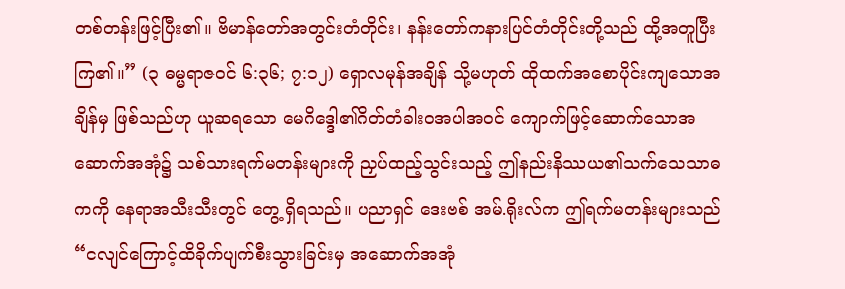တစ်တန်းဖြင့်ပြီး၏။ ဗိမာန်တော်အတွင်းတံတိုင်း၊ နန်းတော်ကနားပြင်တံတိုင်းတို့သည် ထို့အတူပြီးကြ၏။” (၃ ဓမ္မရာဇဝင် ၆:၃၆; ၇:၁၂) ရှောလမုန်အချိန် သို့မဟုတ် ထိုထက်အစောပိုင်းကျသောအချိန်မှ ဖြစ်သည်ဟု ယူဆရသော မေဂိဒ္ဒေါ၏ဂိတ်တံခါးဝအပါအဝင် ကျောက်ဖြင့်ဆောက်သောအဆောက်အအုံ၌ သစ်သားရက်မတန်းများကို ညှပ်ထည့်သွင်းသည့် ဤနည်းနိဿယ၏သက်သေသာဓကကို နေရာအသီးသီးတွင် တွေ့ ရှိရသည်။ ပညာရှင် ဒေးဗစ် အမ်.ရိုးလ်က ဤရက်မတန်းများသည် “ငလျင်ကြောင့်ထိခိုက်ပျက်စီးသွားခြင်းမှ အဆောက်အအုံ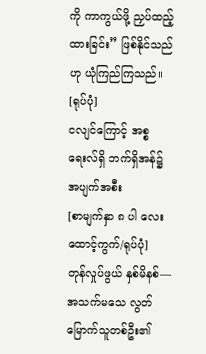ကို ကာကွယ်ဖို့ ညှပ်ထည့်ထားခြင်း” ဖြစ်နိုင်သည်ဟု ယုံကြည်ကြသည်။
[ရုပ်ပုံ]
ငလျင်ကြောင့် အစ္စရေးလ်ရှိ ဘက်ရှိအန်၌ အပျက်အစီး
[စာမျက်နှာ ၈ ပါ လေးထောင့်ကွက်/ရုပ်ပုံ]
တုန်လှုပ်ဖွယ် နှစ်မိနစ်—အသက်မသေ လွတ်မြောက်သူတစ်ဦး၏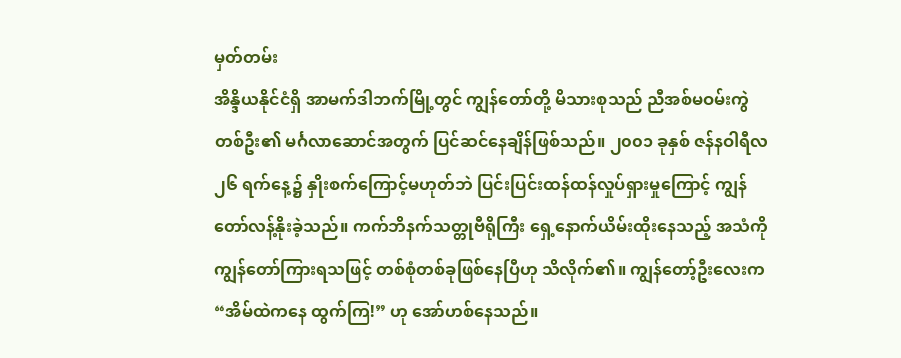မှတ်တမ်း
အိန္ဒိယနိုင်ငံရှိ အာမက်ဒါဘက်မြို့တွင် ကျွန်တော်တို့ မိသားစုသည် ညီအစ်မဝမ်းကွဲတစ်ဦး၏ မင်္ဂလာဆောင်အတွက် ပြင်ဆင်နေချိန်ဖြစ်သည်။ ၂၀၀၁ ခုနှစ် ဇန်နဝါရီလ ၂၆ ရက်နေ့၌ နှိုးစက်ကြောင့်မဟုတ်ဘဲ ပြင်းပြင်းထန်ထန်လှုပ်ရှားမှုကြောင့် ကျွန်တော်လန့်နိုးခဲ့သည်။ ကက်ဘိနက်သတ္တုဗီရိုကြီး ရှေ့နောက်ယိမ်းထိုးနေသည့် အသံကို ကျွန်တော်ကြားရသဖြင့် တစ်စုံတစ်ခုဖြစ်နေပြီဟု သိလိုက်၏။ ကျွန်တော့်ဦးလေးက “အိမ်ထဲကနေ ထွက်ကြ!” ဟု အော်ဟစ်နေသည်။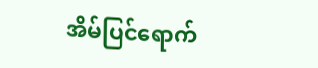အိမ်ပြင်ရောက်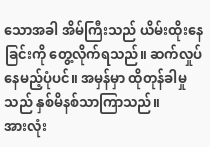သောအခါ အိမ်ကြီးသည် ယိမ်းထိုးနေခြင်းကို တွေ့လိုက်ရသည်။ ဆက်လှုပ်နေမည့်ပုံပင်။ အမှန်မှာ ထိုတုန်ခါမှုသည် နှစ်မိနစ်သာကြာသည်။
အားလုံး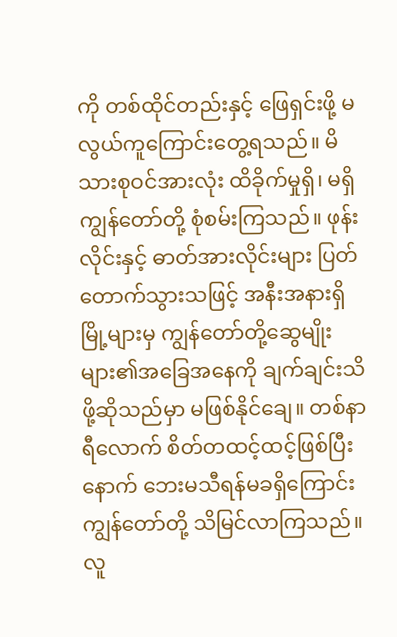ကို တစ်ထိုင်တည်းနှင့် ဖြေရှင်းဖို့ မလွယ်ကူကြောင်းတွေ့ရသည်။ မိသားစုဝင်အားလုံး ထိခိုက်မှုရှိ၊ မရှိ ကျွန်တော်တို့ စုံစမ်းကြသည်။ ဖုန်းလိုင်းနှင့် ဓာတ်အားလိုင်းများ ပြတ်တောက်သွားသဖြင့် အနီးအနားရှိမြို့များမှ ကျွန်တော်တို့ဆွေမျိုးများ၏အခြေအနေကို ချက်ချင်းသိဖို့ဆိုသည်မှာ မဖြစ်နိုင်ချေ။ တစ်နာရီလောက် စိတ်တထင့်ထင့်ဖြစ်ပြီးနောက် ဘေးမသီရန်မခရှိကြောင်း ကျွန်တော်တို့ သိမြင်လာကြသည်။ လူ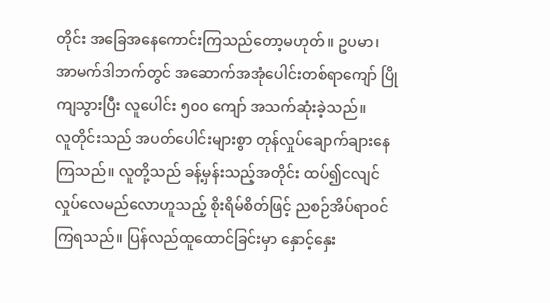တိုင်း အခြေအနေကောင်းကြသည်တော့မဟုတ်။ ဥပမာ၊ အာမက်ဒါဘက်တွင် အဆောက်အအုံပေါင်းတစ်ရာကျော် ပြိုကျသွားပြီး လူပေါင်း ၅၀၀ ကျော် အသက်ဆုံးခဲ့သည်။
လူတိုင်းသည် အပတ်ပေါင်းများစွာ တုန်လှုပ်ချောက်ချားနေကြသည်။ လူတို့သည် ခန့်မှန်းသည့်အတိုင်း ထပ်၍ငလျင်လှုပ်လေမည်လောဟူသည့် စိုးရိမ်စိတ်ဖြင့် ညစဉ်အိပ်ရာဝင်ကြရသည်။ ပြန်လည်ထူထောင်ခြင်းမှာ နှောင့်နှေး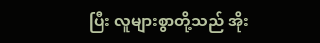ပြီး လူများစွာတို့သည် အိုး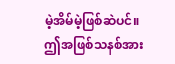မဲ့အိမ်မဲ့ဖြစ်ဆဲပင်။ ဤအဖြစ်သနစ်အား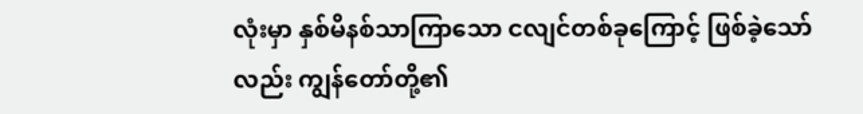လုံးမှာ နှစ်မိနစ်သာကြာသော ငလျင်တစ်ခုကြောင့် ဖြစ်ခဲ့သော်လည်း ကျွန်တော်တို့၏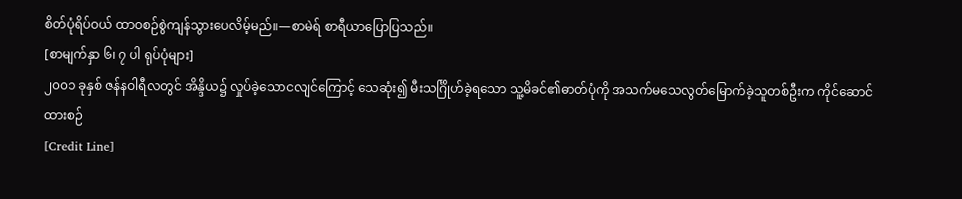စိတ်ပုံရိပ်ဝယ် ထာဝစဉ်စွဲကျန်သွားပေလိမ့်မည်။—စာမဲရ် စာရီယာပြောပြသည်။
[စာမျက်နှာ ၆၊ ၇ ပါ ရုပ်ပုံများ]
၂၀၀၁ ခုနှစ် ဇန်နဝါရီလတွင် အိန္ဒိယ၌ လှုပ်ခဲ့သောငလျင်ကြောင့် သေဆုံး၍ မီးသင်္ဂြိုဟ်ခဲ့ရသော သူ့မိခင်၏ဓာတ်ပုံကို အသက်မသေလွတ်မြောက်ခဲ့သူတစ်ဦးက ကိုင်ဆောင်ထားစဉ်
[Credit Line]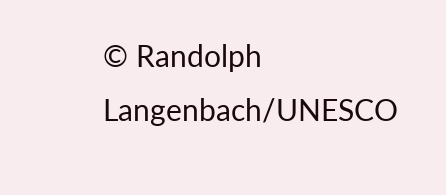© Randolph Langenbach/UNESCO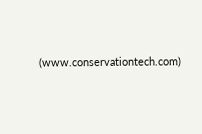(www.conservationtech.com)